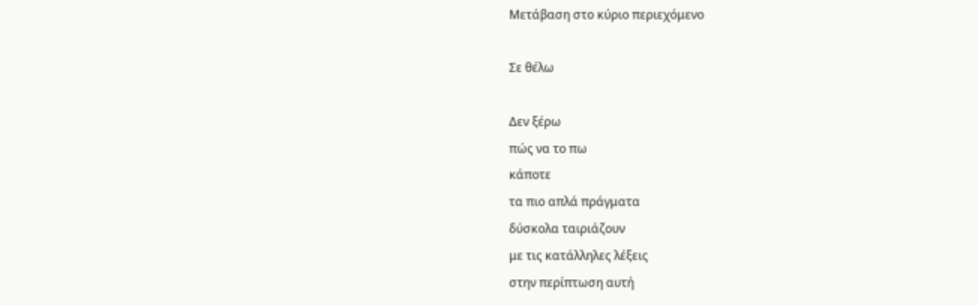Μετάβαση στο κύριο περιεχόμενο

Σε θέλω

Δεν ξέρω
πώς να το πω
κάποτε
τα πιο απλά πράγματα
δύσκολα ταιριάζουν
με τις κατάλληλες λέξεις
στην περίπτωση αυτή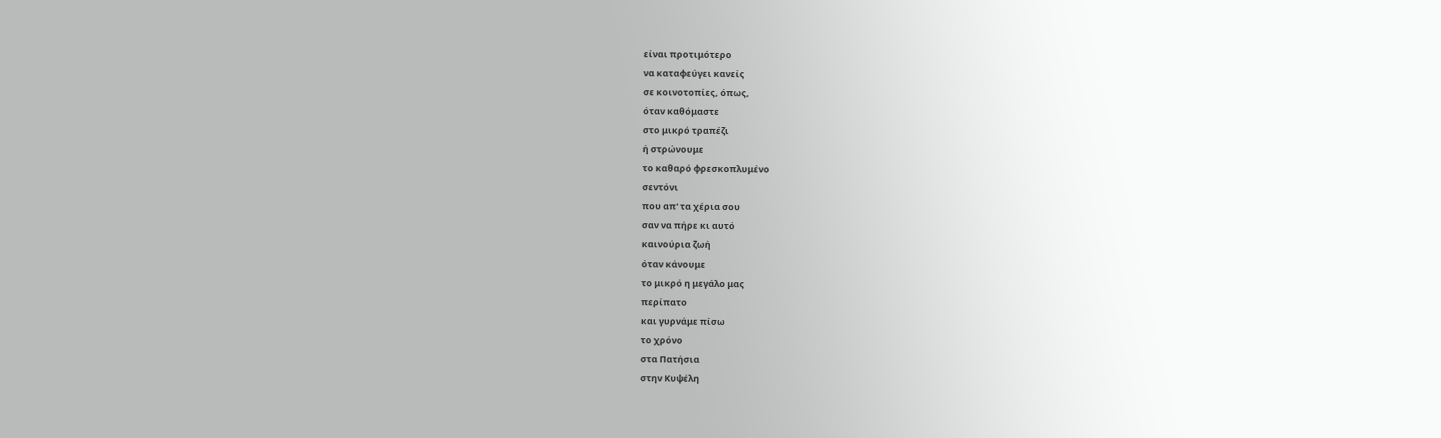είναι προτιμότερο
να καταφεύγει κανείς
σε κοινοτοπίες, όπως,
όταν καθόμαστε
στο μικρό τραπέζι
ή στρώνουμε
το καθαρό φρεσκοπλυμένο
σεντόνι
που απ' τα χέρια σου
σαν να πήρε κι αυτό
καινούρια ζωή
όταν κάνουμε
το μικρό η μεγάλο μας
περίπατο
και γυρνάμε πίσω
το χρόνο
στα Πατήσια
στην Κυψέλη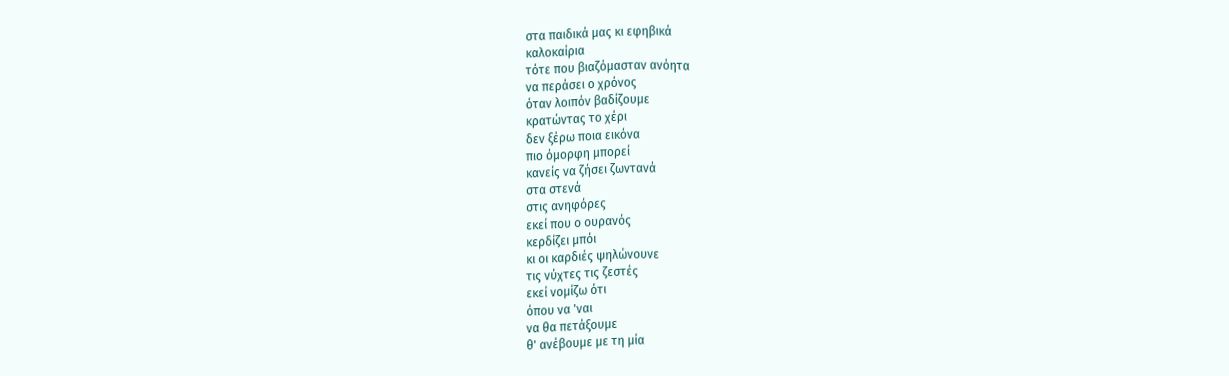στα παιδικά μας κι εφηβικά
καλοκαίρια
τότε που βιαζόμασταν ανόητα
να περάσει ο χρόνος
όταν λοιπόν βαδίζουμε
κρατώντας το χέρι
δεν ξέρω ποια εικόνα
πιο όμορφη μπορεί
κανείς να ζήσει ζωντανά
στα στενά
στις ανηφόρες
εκεί που ο ουρανός
κερδίζει μπόι
κι οι καρδιές ψηλώνουνε
τις νύχτες τις ζεστές
εκεί νομίζω ότι
όπου να 'ναι
να θα πετάξουμε
θ' ανέβουμε με τη μία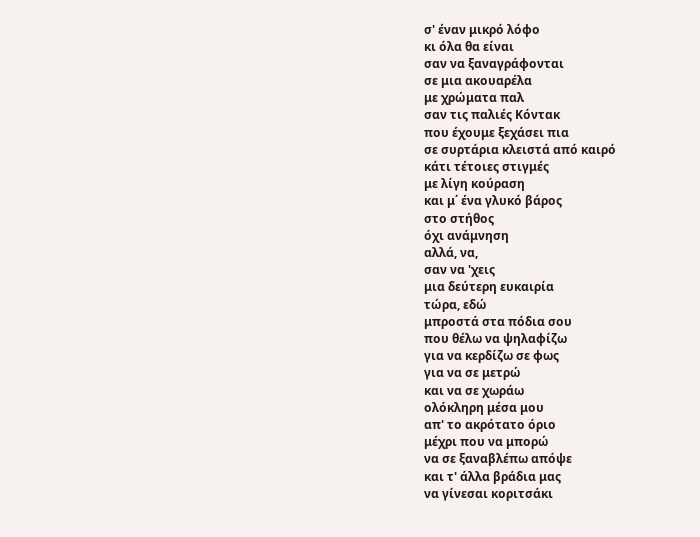σ' έναν μικρό λόφο
κι όλα θα είναι
σαν να ξαναγράφονται
σε μια ακουαρέλα
με χρώματα παλ
σαν τις παλιές Κόντακ
που έχουμε ξεχάσει πια
σε συρτάρια κλειστά από καιρό
κάτι τέτοιες στιγμές
με λίγη κούραση
και μ΄ ένα γλυκό βάρος
στο στήθος
όχι ανάμνηση
αλλά, να,
σαν να 'χεις
μια δεύτερη ευκαιρία
τώρα, εδώ
μπροστά στα πόδια σου
που θέλω να ψηλαφίζω
για να κερδίζω σε φως
για να σε μετρώ
και να σε χωράω
ολόκληρη μέσα μου
απ' το ακρότατο όριο
μέχρι που να μπορώ
να σε ξαναβλέπω απόψε
και τ' άλλα βράδια μας
να γίνεσαι κοριτσάκι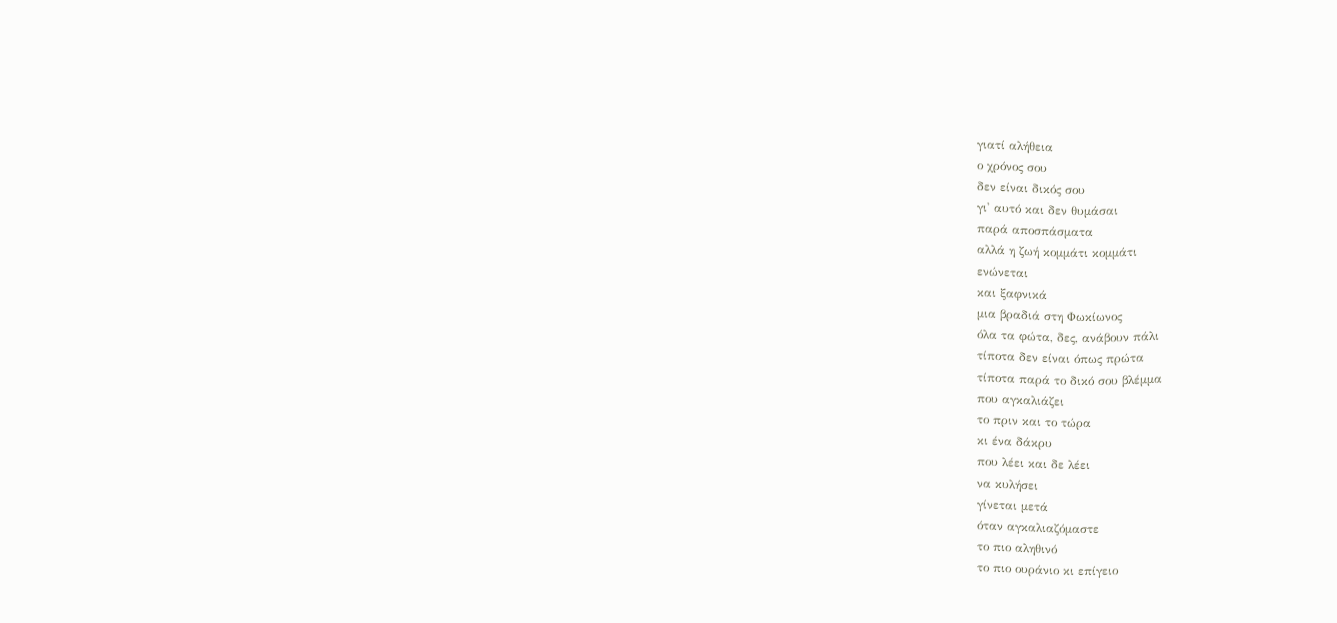γιατί αλήθεια
ο χρόνος σου
δεν είναι δικός σου
γι' αυτό και δεν θυμάσαι
παρά αποσπάσματα
αλλά η ζωή κομμάτι κομμάτι
ενώνεται
και ξαφνικά
μια βραδιά στη Φωκίωνος
όλα τα φώτα, δες, ανάβουν πάλι
τίποτα δεν είναι όπως πρώτα
τίποτα παρά το δικό σου βλέμμα
που αγκαλιάζει
το πριν και το τώρα
κι ένα δάκρυ
που λέει και δε λέει
να κυλήσει
γίνεται μετά
όταν αγκαλιαζόμαστε
το πιο αληθινό
το πιο ουράνιο κι επίγειο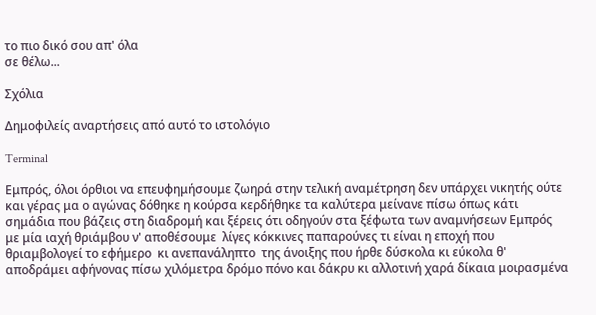το πιο δικό σου απ' όλα
σε θέλω...

Σχόλια

Δημοφιλείς αναρτήσεις από αυτό το ιστολόγιο

Terminal

Εμπρός, όλοι όρθιοι να επευφημήσουμε ζωηρά στην τελική αναμέτρηση δεν υπάρχει νικητής ούτε και γέρας μα ο αγώνας δόθηκε η κούρσα κερδήθηκε τα καλύτερα μείνανε πίσω όπως κάτι σημάδια που βάζεις στη διαδρομή και ξέρεις ότι οδηγούν στα ξέφωτα των αναμνήσεων Εμπρός με μία ιαχή θριάμβου ν' αποθέσουμε  λίγες κόκκινες παπαρούνες τι είναι η εποχή που θριαμβολογεί το εφήμερο  κι ανεπανάληπτο  της άνοιξης που ήρθε δύσκολα κι εύκολα θ' αποδράμει αφήνονας πίσω χιλόμετρα δρόμο πόνο και δάκρυ κι αλλοτινή χαρά δίκαια μοιρασμένα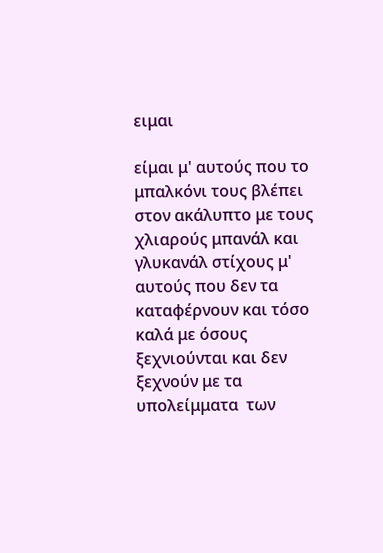ειμαι

είμαι μ' αυτούς που το μπαλκόνι τους βλέπει στον ακάλυπτο με τους χλιαρούς μπανάλ και γλυκανάλ στίχους μ' αυτούς που δεν τα καταφέρνουν και τόσο καλά με όσους ξεχνιούνται και δεν ξεχνούν με τα υπολείμματα  των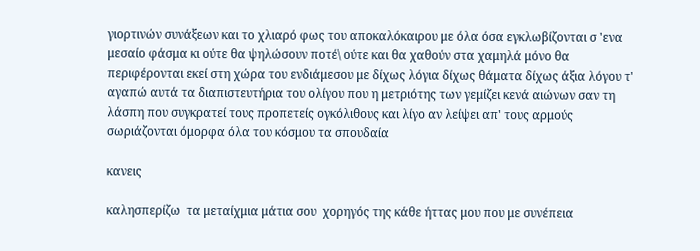γιορτινών συνάξεων και το χλιαρό φως του αποκαλόκαιρου με όλα όσα εγκλωβίζονται σ 'ενα μεσαίο φάσμα κι ούτε θα ψηλώσουν ποτέ\ ούτε και θα χαθούν στα χαμηλά μόνο θα περιφέρονται εκεί στη χώρα του ενδιάμεσου με δίχως λόγια δίχως θάματα δίχως άξια λόγου τ' αγαπώ αυτά τα διαπιστευτήρια του ολίγου που η μετριότης των γεμίζει κενά αιώνων σαν τη λάσπη που συγκρατεί τους προπετείς ογκόλιθους και λίγο αν λείψει απ' τους αρμούς σωριάζονται όμορφα όλα του κόσμου τα σπουδαία

κανεις

καλησπερίζω  τα μεταίχμια μάτια σου  χορηγός της κάθε ήττας μου που με συνέπεια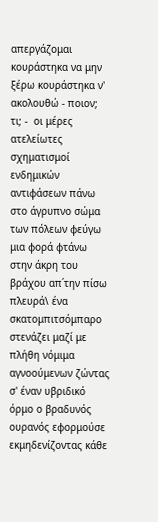απεργάζομαι κουράστηκα να μην ξέρω κουράστηκα ν' ακολουθώ - ποιον; τι; -  οι μέρες ατελείωτες σχηματισμοί ενδημικών αντιφάσεων πάνω στο άγρυπνο σώμα των πόλεων φεύγω μια φορά φτάνω στην άκρη του βράχου απ΄την πίσω πλευρά\ ένα σκατομπιτσόμπαρο στενάζει μαζί με πλήθη νόμιμα αγνοούμενων ζώντας σ' έναν υβριδικό όρμο ο βραδυνός ουρανός εφορμούσε εκμηδενίζοντας κάθε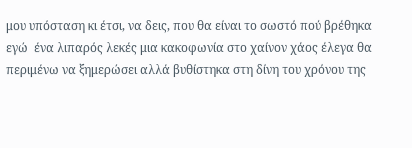μου υπόσταση κι έτσι, να δεις, που θα είναι το σωστό πού βρέθηκα εγώ  ένα λιπαρός λεκές μια κακοφωνία στο χαίνον χάος έλεγα θα περιμένω να ξημερώσει αλλά βυθίστηκα στη δίνη του χρόνου της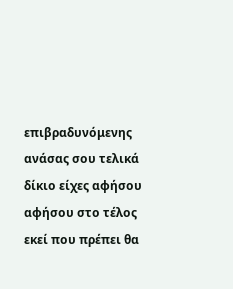επιβραδυνόμενης ανάσας σου τελικά δίκιο είχες αφήσου αφήσου στο τέλος εκεί που πρέπει θα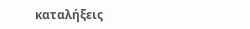καταλήξεις